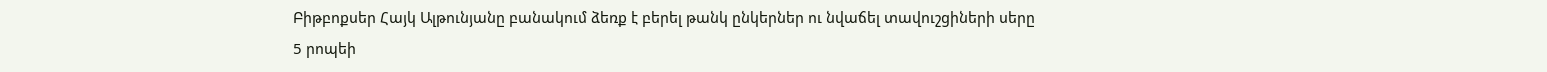Բիթբոքսեր Հայկ Ալթունյանը բանակում ձեռք է բերել թանկ ընկերներ ու նվաճել տավուշցիների սերը
5 րոպեի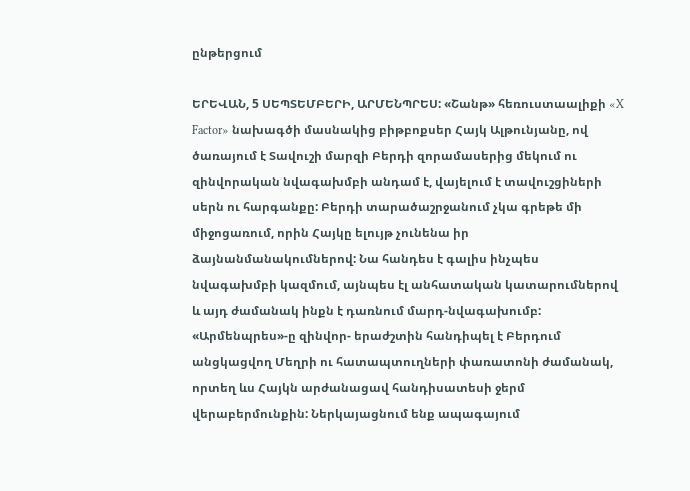ընթերցում

ԵՐԵՎԱՆ, 5 ՍԵՊՏԵՄԲԵՐԻ, ԱՐՄԵՆՊՐԵՍ: «Շանթ» հեռուստաալիքի «X Factor» նախագծի մասնակից բիթբոքսեր Հայկ Ալթունյանը, ով ծառայում է Տավուշի մարզի Բերդի զորամասերից մեկում ու զինվորական նվագախմբի անդամ է, վայելում է տավուշցիների սերն ու հարգանքը: Բերդի տարածաշրջանում չկա գրեթե մի միջոցառում, որին Հայկը ելույթ չունենա իր ձայնանմանակումներով: Նա հանդես է գալիս ինչպես նվագախմբի կազմում, այնպես էլ անհատական կատարումներով և այդ ժամանակ ինքն է դառնում մարդ-նվագախումբ: «Արմենպրես»-ը զինվոր- երաժշտին հանդիպել է Բերդում անցկացվող Մեղրի ու հատապտուղների փառատոնի ժամանակ, որտեղ ևս Հայկն արժանացավ հանդիսատեսի ջերմ վերաբերմունքին: Ներկայացնում ենք ապագայում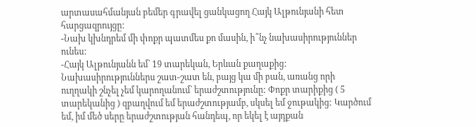արտասահմանյան բեմեր գրավել ցանկացող Հայկ Ալթունյանի հետ հարցազրույցը:
-Նախ կխնդրեմ մի փոքր պատմես քո մասին, ի՞նչ նախասիրություններ ունես:
-Հայկ Ալթունյանն եմ` 19 տարեկան, Երևան քաղաքից: Նախասիրություններս շատ-շատ են, բայց կա մի բան, առանց որի ուղղակի շնչել չեմ կարողանում` երաժշտությունը: Փոքր տարիքից ( 5 տարեկանից ) զբաղվում եմ երաժշտությամբ, սկսել եմ ջութակից: Կարծում եմ, իմ մեծ սերը երաժշտության հանդեպ, որ եկել է այդքան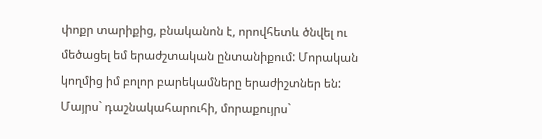փոքր տարիքից, բնականոն է, որովհետև ծնվել ու մեծացել եմ երաժշտական ընտանիքում: Մորական կողմից իմ բոլոր բարեկամները երաժիշտներ են: Մայրս` դաշնակահարուհի, մորաքույրս`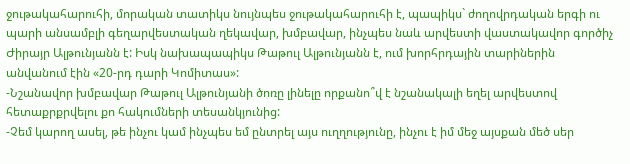ջութակահարուհի, մորական տատիկս նույնպես ջութակահարուհի է, պապիկս` ժողովրդական երգի ու պարի անսամբլի գեղարվեստական ղեկավար, խմբավար, ինչպես նաև արվեստի վաստակավոր գործիչ Ժիրայր Ալթունյանն է: Իսկ նախապապիկս Թաթուլ Ալթունյանն է, ում խորհրդային տարիներին անվանում էին «20-րդ դարի Կոմիտաս»:
-Նշանավոր խմբավար Թաթուլ Ալթունյանի ծոռը լինելը որքանո՞վ է նշանակալի եղել արվեստով հետաքրքրվելու քո հակումների տեսանկյունից:
-Չեմ կարող ասել, թե ինչու կամ ինչպես եմ ընտրել այս ուղղությունը, ինչու է իմ մեջ այսքան մեծ սեր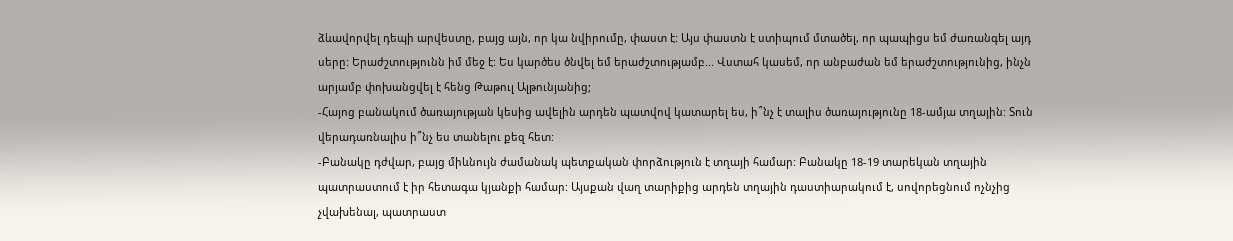ձևավորվել դեպի արվեստը, բայց այն, որ կա նվիրումը, փաստ է: Այս փաստն է ստիպում մտածել, որ պապիցս եմ ժառանգել այդ սերը: Երաժշտությունն իմ մեջ է: Ես կարծես ծնվել եմ երաժշտությամբ... Վստահ կասեմ, որ անբաժան եմ երաժշտությունից, ինչն արյամբ փոխանցվել է հենց Թաթուլ Ալթունյանից;
-Հայոց բանակում ծառայության կեսից ավելին արդեն պատվով կատարել ես, ի՞նչ է տալիս ծառայությունը 18-ամյա տղային: Տուն վերադառնալիս ի՞նչ ես տանելու քեզ հետ:
-Բանակը դժվար, բայց միևնույն ժամանակ պետքական փորձություն է տղայի համար: Բանակը 18-19 տարեկան տղային պատրաստում է իր հետագա կյանքի համար: Այսքան վաղ տարիքից արդեն տղային դաստիարակում է, սովորեցնում ոչնչից չվախենալ, պատրաստ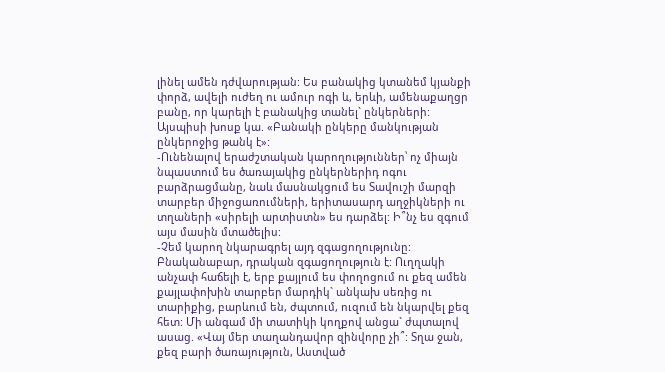լինել ամեն դժվարության: Ես բանակից կտանեմ կյանքի փորձ, ավելի ուժեղ ու ամուր ոգի և, երևի, ամենաքաղցր բանը, որ կարելի է բանակից տանել` ընկերների: Այսպիսի խոսք կա. «Բանակի ընկերը մանկության ընկերոջից թանկ է»:
-Ունենալով երաժշտական կարողություններ՝ ոչ միայն նպաստում ես ծառայակից ընկերներիդ ոգու բարձրացմանը, նաև մասնակցում ես Տավուշի մարզի տարբեր միջոցառումների, երիտասարդ աղջիկների ու տղաների «սիրելի արտիստն» ես դարձել: Ի՞նչ ես զգում այս մասին մտածելիս:
-Չեմ կարող նկարագրել այդ զգացողությունը: Բնականաբար, դրական զգացողություն է: Ուղղակի անչափ հաճելի է, երբ քայլում ես փողոցում ու քեզ ամեն քայլափոխին տարբեր մարդիկ` անկախ սեռից ու տարիքից, բարևում են, ժպտում, ուզում են նկարվել քեզ հետ: Մի անգամ մի տատիկի կողքով անցա` ժպտալով ասաց. «Վայ մեր տաղանդավոր զինվորը չի՞: Տղա ջան, քեզ բարի ծառայություն, Աստված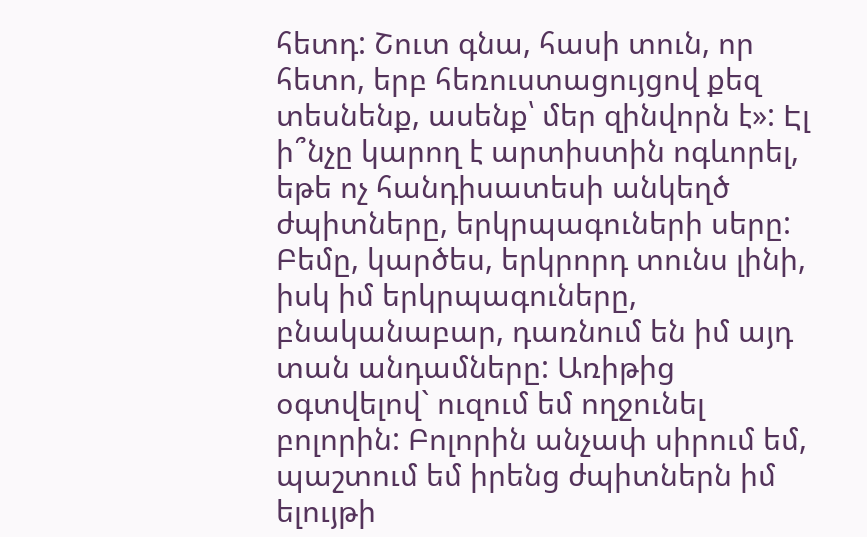հետդ: Շուտ գնա, հասի տուն, որ հետո, երբ հեռուստացույցով քեզ տեսնենք, ասենք՝ մեր զինվորն է»: Էլ ի՞նչը կարող է արտիստին ոգևորել, եթե ոչ հանդիսատեսի անկեղծ ժպիտները, երկրպագուների սերը: Բեմը, կարծես, երկրորդ տունս լինի, իսկ իմ երկրպագուները, բնականաբար, դառնում են իմ այդ տան անդամները: Առիթից օգտվելով` ուզում եմ ողջունել բոլորին: Բոլորին անչափ սիրում եմ, պաշտում եմ իրենց ժպիտներն իմ ելույթի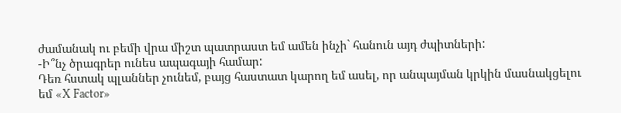ժամանակ ու բեմի վրա միշտ պատրաստ եմ ամեն ինչի` հանուն այդ ժպիտների:
-Ի՞նչ ծրագրեր ունես ապագայի համար:
Դեռ հստակ պլաններ չունեմ, բայց հաստատ կարող եմ ասել, որ անպայման կրկին մասնակցելու եմ «X Factor»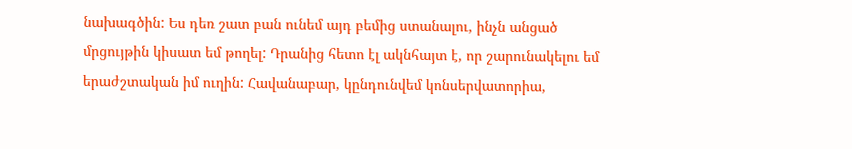նախագծին: Ես դեռ շատ բան ունեմ այդ բեմից ստանալու, ինչն անցած մրցույթին կիսատ եմ թողել: Դրանից հետո էլ ակնհայտ է, որ շարունակելու եմ երաժշտական իմ ուղին: Հավանաբար, կընդունվեմ կոնսերվատորիա,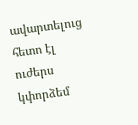ավարտելուց հետո էլ ուժերս կփորձեմ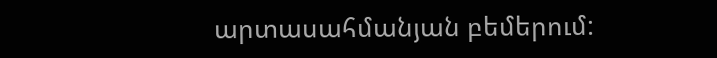արտասահմանյան բեմերում: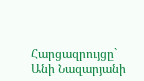Հարցազրույցը` Անի Նազարյանի